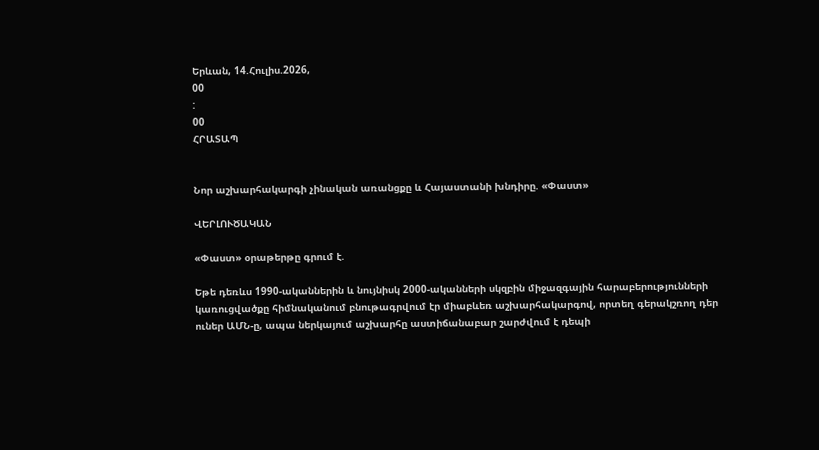Երևան, 14.Հուլիս.2026,
00
:
00
ՀՐԱՏԱՊ


Նոր աշխարհակարգի չինական առանցքը և Հայաստանի խնդիրը. «Փաստ»

ՎԵՐԼՈՒԾԱԿԱՆ

«Փաստ» օրաթերթը գրում է.

Եթե դեռևս 1990-ականներին և նույնիսկ 2000-ականների սկզբին միջազգային հարաբերությունների կառուցվածքը հիմնականում բնութագրվում էր միաբևեռ աշխարհակարգով, որտեղ գերակշռող դեր ուներ ԱՄՆ-ը, ապա ներկայում աշխարհը աստիճանաբար շարժվում է դեպի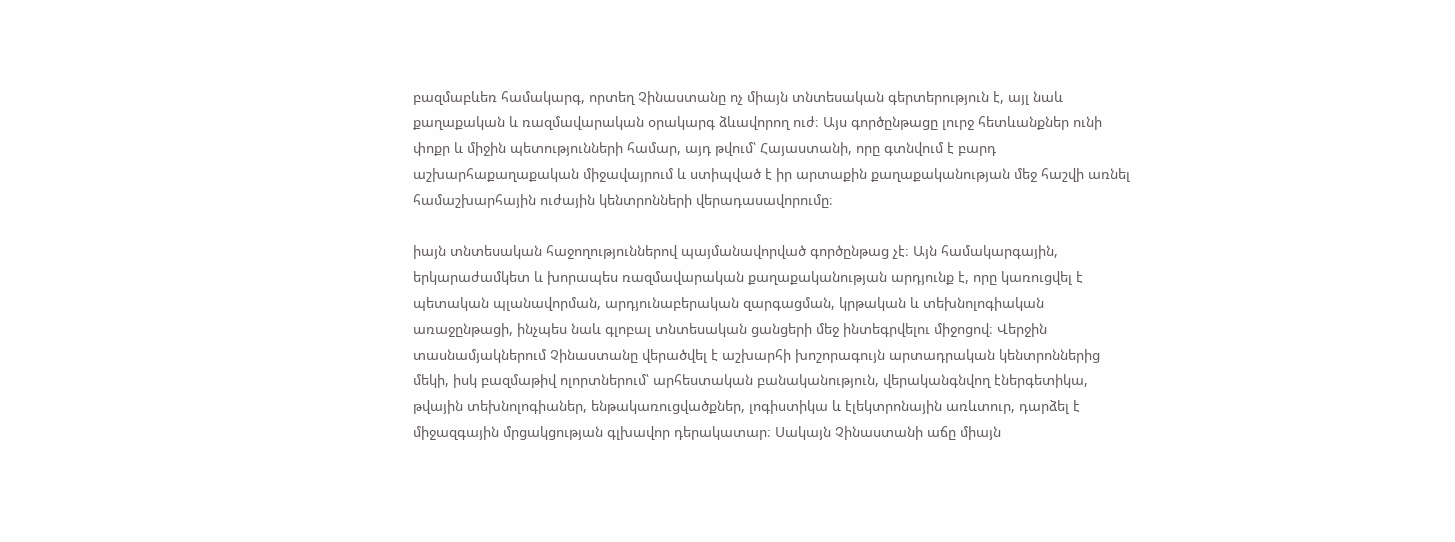բազմաբևեռ համակարգ, որտեղ Չինաստանը ոչ միայն տնտեսական գերտերություն է, այլ նաև քաղաքական և ռազմավարական օրակարգ ձևավորող ուժ։ Այս գործընթացը լուրջ հետևանքներ ունի փոքր և միջին պետությունների համար, այդ թվում՝ Հայաստանի, որը գտնվում է բարդ աշխարհաքաղաքական միջավայրում և ստիպված է իր արտաքին քաղաքականության մեջ հաշվի առնել համաշխարհային ուժային կենտրոնների վերադասավորումը։

իայն տնտեսական հաջողություններով պայմանավորված գործընթաց չէ։ Այն համակարգային, երկարաժամկետ և խորապես ռազմավարական քաղաքականության արդյունք է, որը կառուցվել է պետական պլանավորման, արդյունաբերական զարգացման, կրթական և տեխնոլոգիական առաջընթացի, ինչպես նաև գլոբալ տնտեսական ցանցերի մեջ ինտեգրվելու միջոցով։ Վերջին տասնամյակներում Չինաստանը վերածվել է աշխարհի խոշորագույն արտադրական կենտրոններից մեկի, իսկ բազմաթիվ ոլորտներում՝ արհեստական բանականություն, վերականգնվող էներգետիկա, թվային տեխնոլոգիաներ, ենթակառուցվածքներ, լոգիստիկա և էլեկտրոնային առևտուր, դարձել է միջազգային մրցակցության գլխավոր դերակատար։ Սակայն Չինաստանի աճը միայն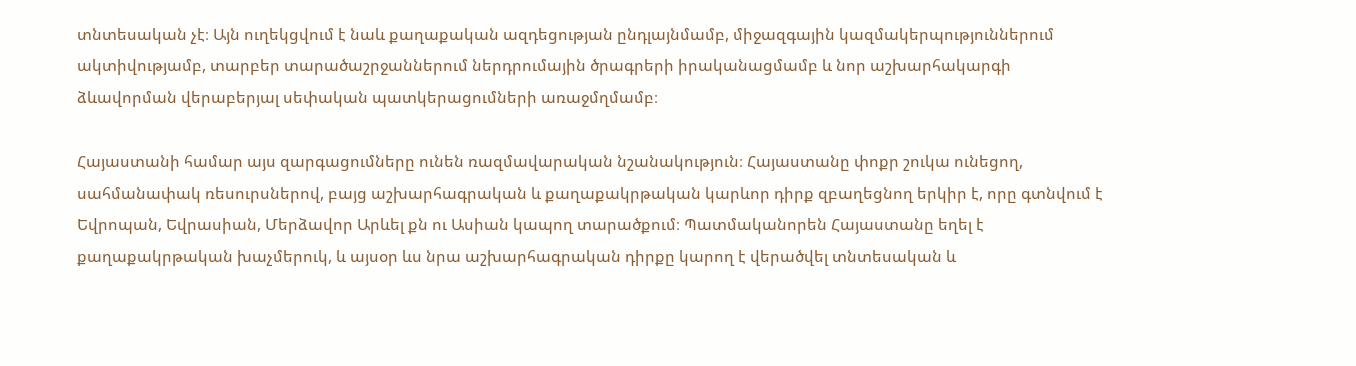տնտեսական չէ։ Այն ուղեկցվում է նաև քաղաքական ազդեցության ընդլայնմամբ, միջազգային կազմակերպություններում ակտիվությամբ, տարբեր տարածաշրջաններում ներդրումային ծրագրերի իրականացմամբ և նոր աշխարհակարգի ձևավորման վերաբերյալ սեփական պատկերացումների առաջմղմամբ։

Հայաստանի համար այս զարգացումները ունեն ռազմավարական նշանակություն։ Հայաստանը փոքր շուկա ունեցող, սահմանափակ ռեսուրսներով, բայց աշխարհագրական և քաղաքակրթական կարևոր դիրք զբաղեցնող երկիր է, որը գտնվում է Եվրոպան, Եվրասիան, Մերձավոր Արևել քն ու Ասիան կապող տարածքում։ Պատմականորեն Հայաստանը եղել է քաղաքակրթական խաչմերուկ, և այսօր ևս նրա աշխարհագրական դիրքը կարող է վերածվել տնտեսական և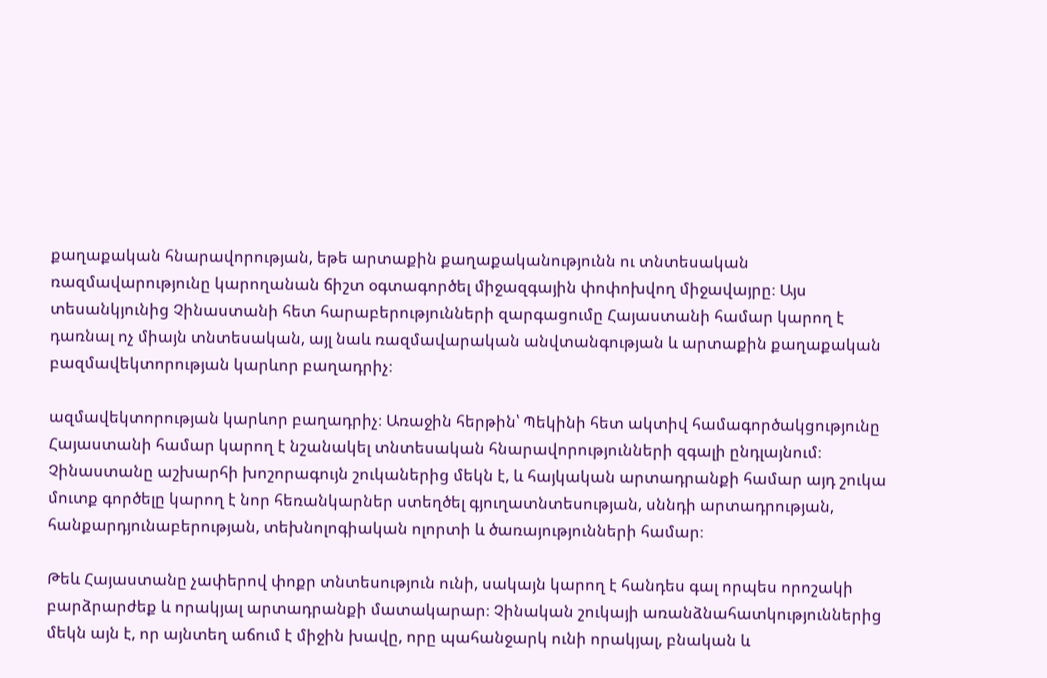քաղաքական հնարավորության, եթե արտաքին քաղաքականությունն ու տնտեսական ռազմավարությունը կարողանան ճիշտ օգտագործել միջազգային փոփոխվող միջավայրը։ Այս տեսանկյունից Չինաստանի հետ հարաբերությունների զարգացումը Հայաստանի համար կարող է դառնալ ոչ միայն տնտեսական, այլ նաև ռազմավարական անվտանգության և արտաքին քաղաքական բազմավեկտորության կարևոր բաղադրիչ։

ազմավեկտորության կարևոր բաղադրիչ։ Առաջին հերթին՝ Պեկինի հետ ակտիվ համագործակցությունը Հայաստանի համար կարող է նշանակել տնտեսական հնարավորությունների զգալի ընդլայնում։ Չինաստանը աշխարհի խոշորագույն շուկաներից մեկն է, և հայկական արտադրանքի համար այդ շուկա մուտք գործելը կարող է նոր հեռանկարներ ստեղծել գյուղատնտեսության, սննդի արտադրության, հանքարդյունաբերության, տեխնոլոգիական ոլորտի և ծառայությունների համար։

Թեև Հայաստանը չափերով փոքր տնտեսություն ունի, սակայն կարող է հանդես գալ որպես որոշակի բարձրարժեք և որակյալ արտադրանքի մատակարար։ Չինական շուկայի առանձնահատկություններից մեկն այն է, որ այնտեղ աճում է միջին խավը, որը պահանջարկ ունի որակյալ, բնական և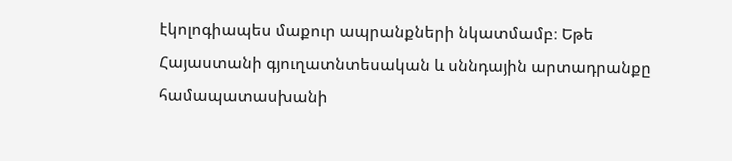էկոլոգիապես մաքուր ապրանքների նկատմամբ։ Եթե Հայաստանի գյուղատնտեսական և սննդային արտադրանքը համապատասխանի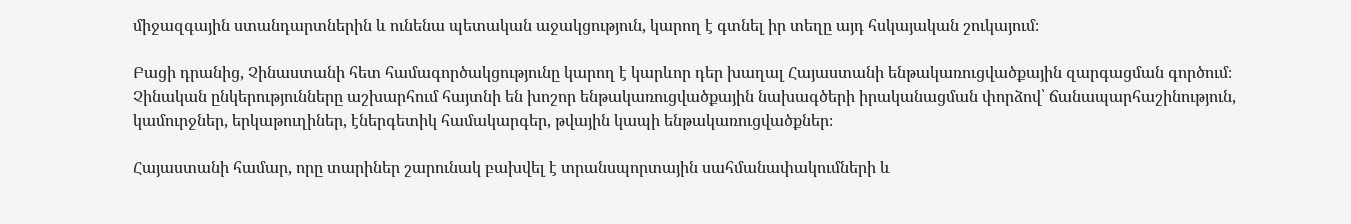միջազգային ստանդարտներին և ունենա պետական աջակցություն, կարող է գտնել իր տեղը այդ հսկայական շուկայում։

Բացի դրանից, Չինաստանի հետ համագործակցությունը կարող է կարևոր դեր խաղալ Հայաստանի ենթակառուցվածքային զարգացման գործում։ Չինական ընկերությունները աշխարհում հայտնի են խոշոր ենթակառուցվածքային նախագծերի իրականացման փորձով՝ ճանապարհաշինություն, կամուրջներ, երկաթուղիներ, էներգետիկ համակարգեր, թվային կապի ենթակառուցվածքներ։

Հայաստանի համար, որը տարիներ շարունակ բախվել է տրանսպորտային սահմանափակումների և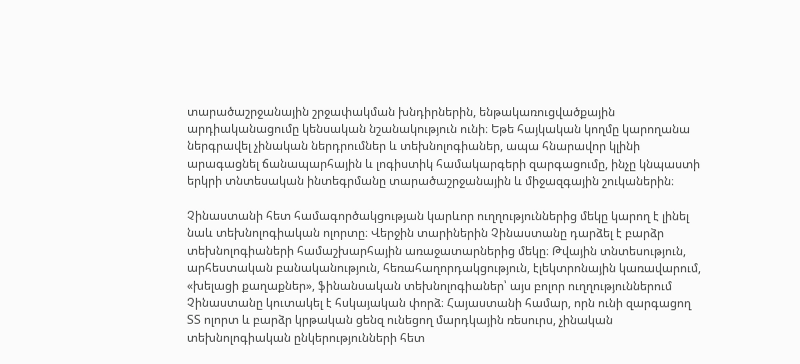տարածաշրջանային շրջափակման խնդիրներին, ենթակառուցվածքային արդիականացումը կենսական նշանակություն ունի։ Եթե հայկական կողմը կարողանա ներգրավել չինական ներդրումներ և տեխնոլոգիաներ, ապա հնարավոր կլինի արագացնել ճանապարհային և լոգիստիկ համակարգերի զարգացումը, ինչը կնպաստի երկրի տնտեսական ինտեգրմանը տարածաշրջանային և միջազգային շուկաներին։

Չինաստանի հետ համագործակցության կարևոր ուղղություններից մեկը կարող է լինել նաև տեխնոլոգիական ոլորտը։ Վերջին տարիներին Չինաստանը դարձել է բարձր տեխնոլոգիաների համաշխարհային առաջատարներից մեկը։ Թվային տնտեսություն, արհեստական բանականություն, հեռահաղորդակցություն, էլեկտրոնային կառավարում, «խելացի քաղաքներ», ֆինանսական տեխնոլոգիաներ՝ այս բոլոր ուղղություններում Չինաստանը կուտակել է հսկայական փորձ։ Հայաստանի համար, որն ունի զարգացող ՏՏ ոլորտ և բարձր կրթական ցենզ ունեցող մարդկային ռեսուրս, չինական տեխնոլոգիական ընկերությունների հետ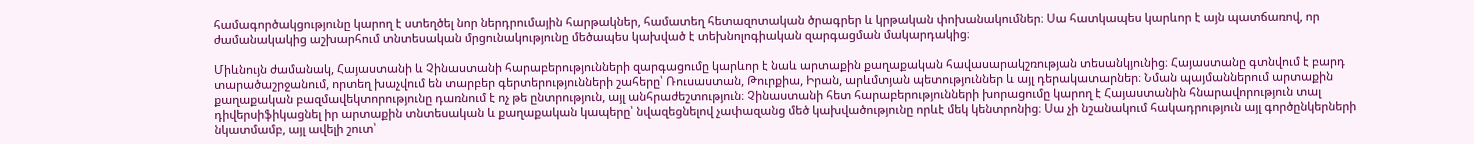համագործակցությունը կարող է ստեղծել նոր ներդրումային հարթակներ, համատեղ հետազոտական ծրագրեր և կրթական փոխանակումներ։ Սա հատկապես կարևոր է այն պատճառով, որ ժամանակակից աշխարհում տնտեսական մրցունակությունը մեծապես կախված է տեխնոլոգիական զարգացման մակարդակից։

Միևնույն ժամանակ, Հայաստանի և Չինաստանի հարաբերությունների զարգացումը կարևոր է նաև արտաքին քաղաքական հավասարակշռության տեսանկյունից։ Հայաստանը գտնվում է բարդ տարածաշրջանում, որտեղ խաչվում են տարբեր գերտերությունների շահերը՝ Ռուսաստան, Թուրքիա, Իրան, արևմտյան պետություններ և այլ դերակատարներ։ Նման պայմաններում արտաքին քաղաքական բազմավեկտորությունը դառնում է ոչ թե ընտրություն, այլ անհրաժեշտություն։ Չինաստանի հետ հարաբերությունների խորացումը կարող է Հայաստանին հնարավորություն տալ դիվերսիֆիկացնել իր արտաքին տնտեսական և քաղաքական կապերը՝ նվազեցնելով չափազանց մեծ կախվածությունը որևէ մեկ կենտրոնից։ Սա չի նշանակում հակադրություն այլ գործընկերների նկատմամբ, այլ ավելի շուտ՝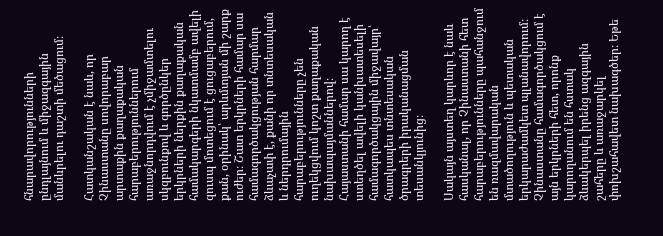հնարավորությունների ընդլայնում և միջազգային մանևրելու դաշտի մեծացում։

Հատկանշական է նաև, որ Չինաստանը սովորաբար արտաքին քաղաքական հարաբերություններում առաջնորդվում է չմիջամտելու սկզբունքով և գործընկեր երկրների ներքին քաղաքական համակարգերի նկատմամբ ավելի զուսպ մոտեցում է ցուցաբերում, քան, օրինակ՝ արևմտյան մի շարք ուժեր։ Շատ երկրների համար սա համագործակցության հարմար ձևաչափ է, քանի որ տնտեսական և ներդրումային հարաբերությունները չեն ուղեկցվում կոշտ քաղաքական նախապայմաններով։ Հայաստանի համար սա կարող է ստեղծել ավելի կանխատեսելի համագործակցային միջավայր՝ հատկապես տնտեսական ծրագրերի իրականացման տեսանկյունից։

Սակայն այստեղ կարևոր է նաև հասկանալ, որ Չինաստանի հետ հարաբերությունները պահանջում են ռազմավարական մտածողություն և պետական երկարաժամկետ պլանավորում։ Չինաստանը համագործակցում է այն երկրների հետ, որոնք կարողանում են հստակ ձևակերպել իրենց ազգային շահերը և առաջարկել փոխշահավետ նախագծեր։ Եթե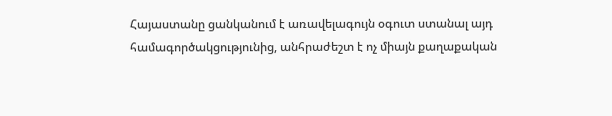Հայաստանը ցանկանում է առավելագույն օգուտ ստանալ այդ համագործակցությունից, անհրաժեշտ է ոչ միայն քաղաքական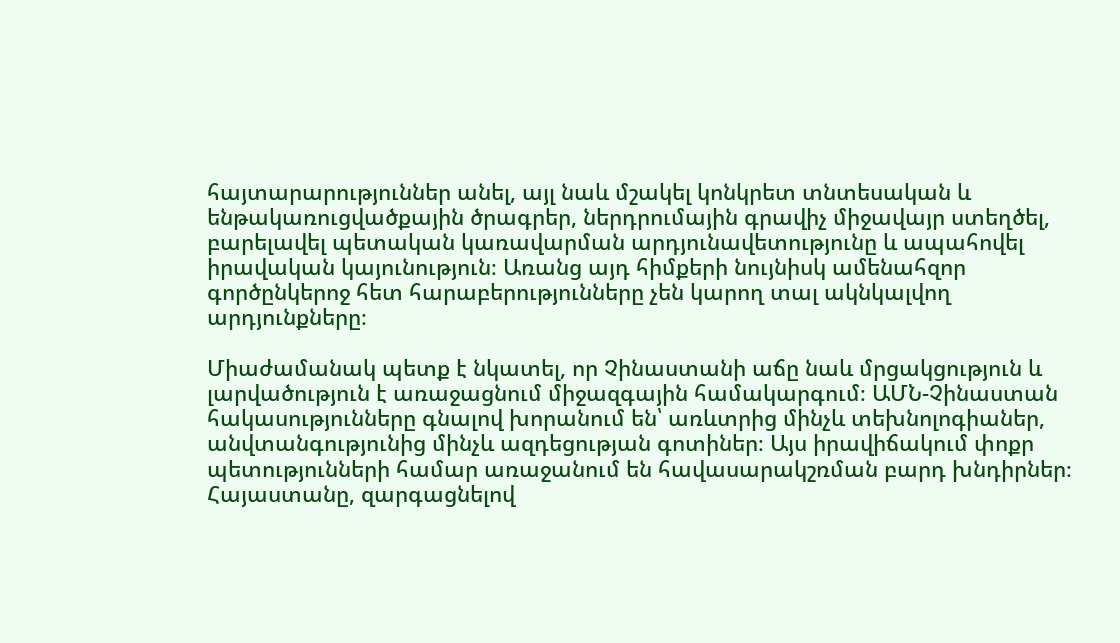հայտարարություններ անել, այլ նաև մշակել կոնկրետ տնտեսական և ենթակառուցվածքային ծրագրեր, ներդրումային գրավիչ միջավայր ստեղծել, բարելավել պետական կառավարման արդյունավետությունը և ապահովել իրավական կայունություն։ Առանց այդ հիմքերի նույնիսկ ամենահզոր գործընկերոջ հետ հարաբերությունները չեն կարող տալ ակնկալվող արդյունքները։

Միաժամանակ պետք է նկատել, որ Չինաստանի աճը նաև մրցակցություն և լարվածություն է առաջացնում միջազգային համակարգում։ ԱՄՆ-Չինաստան հակասությունները գնալով խորանում են՝ առևտրից մինչև տեխնոլոգիաներ, անվտանգությունից մինչև ազդեցության գոտիներ։ Այս իրավիճակում փոքր պետությունների համար առաջանում են հավասարակշռման բարդ խնդիրներ։ Հայաստանը, զարգացնելով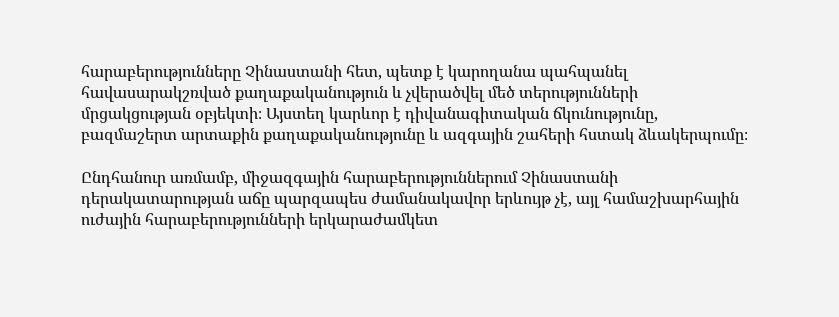հարաբերությունները Չինաստանի հետ, պետք է կարողանա պահպանել հավասարակշռված քաղաքականություն և չվերածվել մեծ տերությունների մրցակցության օբյեկտի։ Այստեղ կարևոր է դիվանագիտական ճկունությունը, բազմաշերտ արտաքին քաղաքականությունը և ազգային շահերի հստակ ձևակերպումը։

Ընդհանուր առմամբ, միջազգային հարաբերություններում Չինաստանի դերակատարության աճը պարզապես ժամանակավոր երևույթ չէ, այլ համաշխարհային ուժային հարաբերությունների երկարաժամկետ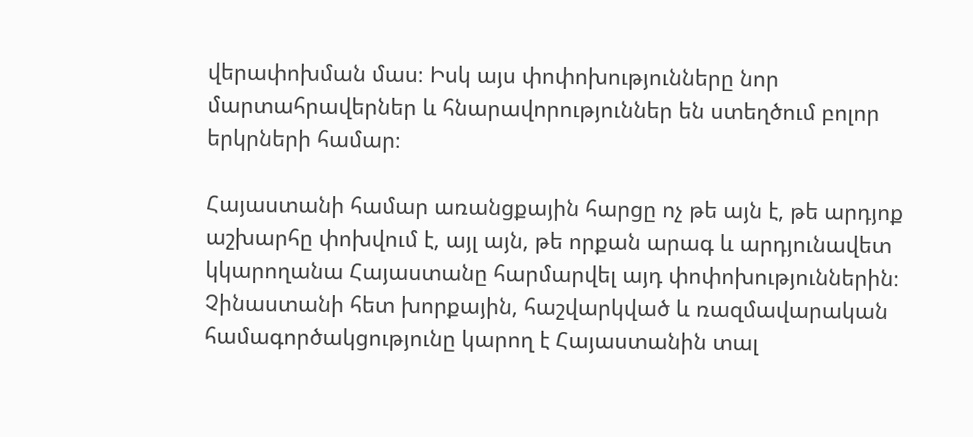վերափոխման մաս։ Իսկ այս փոփոխությունները նոր մարտահրավերներ և հնարավորություններ են ստեղծում բոլոր երկրների համար։

Հայաստանի համար առանցքային հարցը ոչ թե այն է, թե արդյոք աշխարհը փոխվում է, այլ այն, թե որքան արագ և արդյունավետ կկարողանա Հայաստանը հարմարվել այդ փոփոխություններին։ Չինաստանի հետ խորքային, հաշվարկված և ռազմավարական համագործակցությունը կարող է Հայաստանին տալ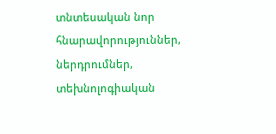տնտեսական նոր հնարավորություններ, ներդրումներ, տեխնոլոգիական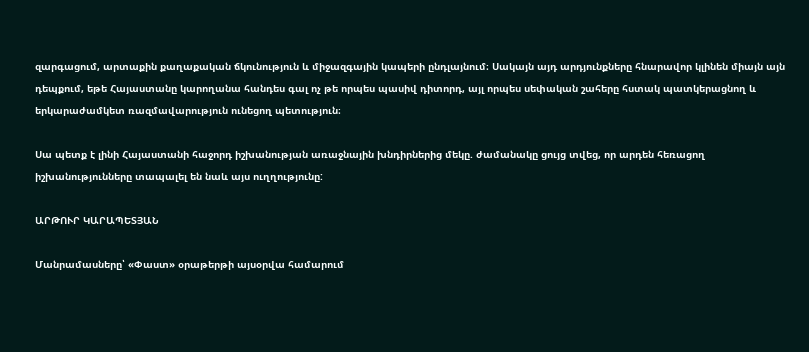զարգացում, արտաքին քաղաքական ճկունություն և միջազգային կապերի ընդլայնում։ Սակայն այդ արդյունքները հնարավոր կլինեն միայն այն դեպքում, եթե Հայաստանը կարողանա հանդես գալ ոչ թե որպես պասիվ դիտորդ, այլ որպես սեփական շահերը հստակ պատկերացնող և երկարաժամկետ ռազմավարություն ունեցող պետություն։

Սա պետք է լինի Հայաստանի հաջորդ իշխանության առաջնային խնդիրներից մեկը. ժամանակը ցույց տվեց, որ արդեն հեռացող իշխանությունները տապալել են նաև այս ուղղությունը:

ԱՐԹՈՒՐ ԿԱՐԱՊԵՏՅԱՆ

Մանրամասները՝ «Փաստ» օրաթերթի այսօրվա համարում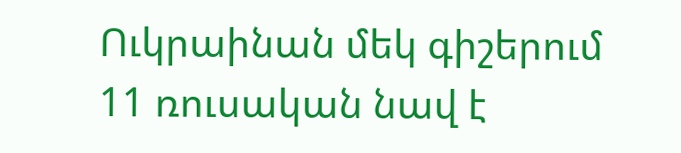Ուկրաինան մեկ գիշերում 11 ռուսական նավ է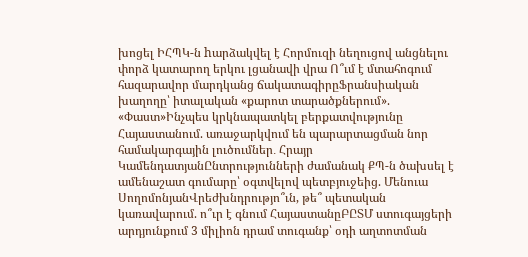խոցել ԻՀՊԿ-ն hարձակվել է Հորմուզի նեղուցով անցնելու փորձ կատարող երկու լցանավի վրա Ո՞ւմ է մտահոգում հազարավոր մարդկանց ճակատագիրըՖրանսիական խաղողը՝ իտալական «քարոտ տարածքներում». «Փաստ»Ինչպես կրկնապատկել բերքատվությունը Հայաստանում. առաջարկվում են պարարտացման նոր համակարգային լուծումներ․ Հրայր ԿամենդատյանԸնտրությունների ժամանակ ՔՊ-ն ծախսել է ամենաշատ գումարը՝ օգտվելով պետբյուջեից. Մենուա ՍողոմոնյանՎրեժխնդրությո՞ւն, թե՞ պետական կառավարում. ո՞ւր է գնում ՀայաստանըԲԸՏՄ ստուգայցերի արդյունքում 3 միլիոն դրամ տուգանք՝ օդի աղտոտման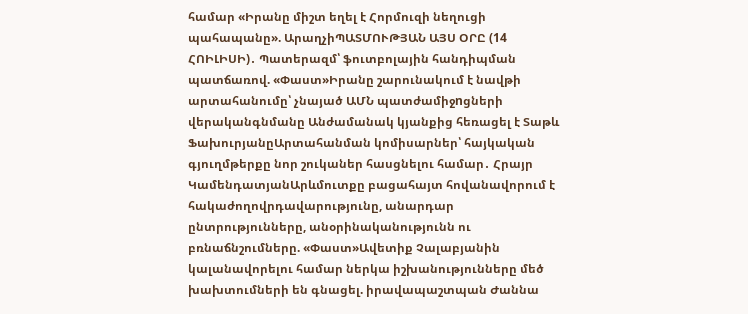համար «Իրանը միշտ եղել է Հորմուզի նեղուցի պահապանը». ԱրաղչիՊԱՏՄՈՒԹՅԱՆ ԱՅՍ ՕՐԸ (14 ՀՈԻԼԻՍԻ)․ Պատերազմ՝ ֆուտբոլային հանդիպման պատճառով. «Փաստ»Իրանը շարունակում է նավթի արտահանումը՝ չնայած ԱՄՆ պատժամիջnցների վերականգնմանը Անժամանակ կյանքից հեռացել է Տաթև ՖախուրյանըԱրտահանման կոմիսարներ՝ հայկական գյուղմթերքը նոր շուկաներ հասցնելու համար․ Հրայր ԿամենդատյանԱրևմուտքը բացահայտ հովանավորում է հակաժողովրդավարությունը, անարդար ընտրությունները, անօրինականությունն ու բռնաճնշումները. «Փաստ»Ավետիք Չալաբյանին կալանավորելու համար ներկա իշխանությունները մեծ խախտումների են գնացել. իրավապաշտպան Ժաննա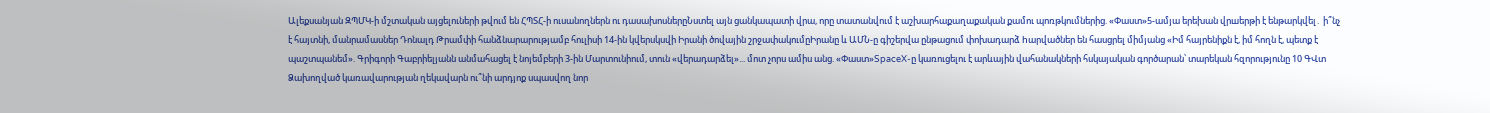Ալեքսանյան ԶՊՄԿ-ի մշտական այցելուների թվում են ՀՊՏՀ-ի ուսանողներն ու դասախոսներըՆստել այն ցանկապատի վրա, որը տատանվում է աշխարհաքաղաքական քամու պոռթկումներից. «Փաստ»5-ամյա երեխան վրшերթի է ենթարկվել․ ի՞նչ է հայտնի, մանրամասներ Դոնալդ Թրամփի հանձնարարությամբ հուլիսի 14-ին կվերսկսվի Իրանի ծովային շրջափակումըԻրանը և ԱՄՆ-ը գիշերվա ընթացում փոխադարձ hարվածներ են հասցրել միմյանց «Իմ հայրենիքն է, իմ հողն է, պետք է պաշտպանեմ». Գրիգորի Գաբրիելյանն անմահացել է նոյեմբերի 3-ին Մարտունիում, տուն «վերադարձել»... մոտ չորս ամիս անց. «Փաստ»SpaceX-ը կառուցելու է արևային վահանակների հսկայական գործարան՝ տարեկան հզորությունը 10 ԳՎտ Ձախողված կառավարության ղեկավարն ու՞նի արդյոք սպասվող նոր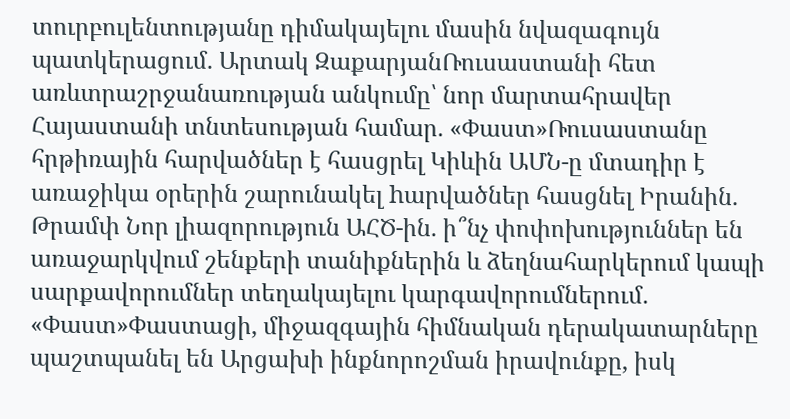տուրբուլենտությանը դիմակայելու մասին նվազագույն պատկերացում. Արտակ ԶաքարյանՌուսաստանի հետ առևտրաշրջանառության անկումը՝ նոր մարտահրավեր Հայաստանի տնտեսության համար. «Փաստ»Ռուսաստանը հրթիռային հարվածներ է հասցրել Կիևին ԱՄՆ-ը մտադիր է առաջիկա օրերին շարունակել hարվածներ հասցնել Իրանին. Թրամփ Նոր լիազորություն ԱՀԾ-ին. ի՞նչ փոփոխություններ են առաջարկվում շենքերի տանիքներին և ձեղնահարկերում կապի սարքավորումներ տեղակայելու կարգավորումներում. «Փաստ»Փաստացի, միջազգային հիմնական դերակատարները պաշտպանել են Արցախի ինքնորոշման իրավունքը, իսկ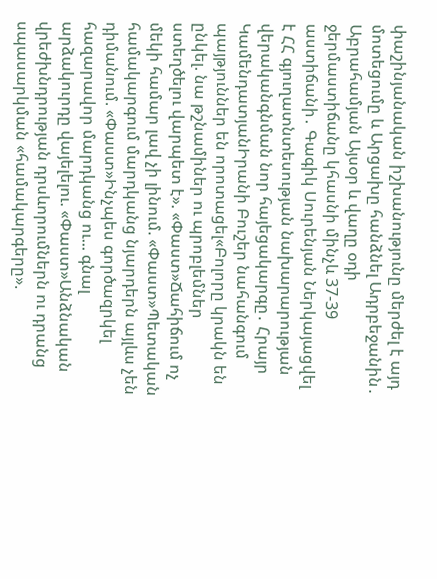փաշինյանական իշխանությունը մերժել է այդ մոտեցումը և Արցախը հանձնել Ադրբեջանին․ Աբրահամյան Այսօր և վաղը օդի ջերմաստիճանը կհասնի մինչև 37-39 աստիճանի․ Գագիկ Սուրենյան Ներկայացվել է ՀՀ գյուղատնտեսության նախարարության վերականգնման նոր հայեցակարգը․ Հրայր ԿամենդատյանԻրանի Բուշեր նահանգում պայթյուններ են որոտացել«Բոլորը կրակն են ընկել. նա թշնամիներ ու պրոբլեմներ ստեղծելու վարպետ է». «Փաստ»Ճահիճում ոչ մեկի համար լավ չի լինում. «Փաստ»Պետական համակարգում մարդկանց նյարդերն այլևս չեն դիմանում. «Փաստ»Ինչպես գործազրկել հազարավոր մարդկանց ու... գնալ արձակուրդը վայելելու. «Փաստ»Անձնական վրեժխնդրության դրսևորումներն ու դրանց սպասարկման «համակարգերը».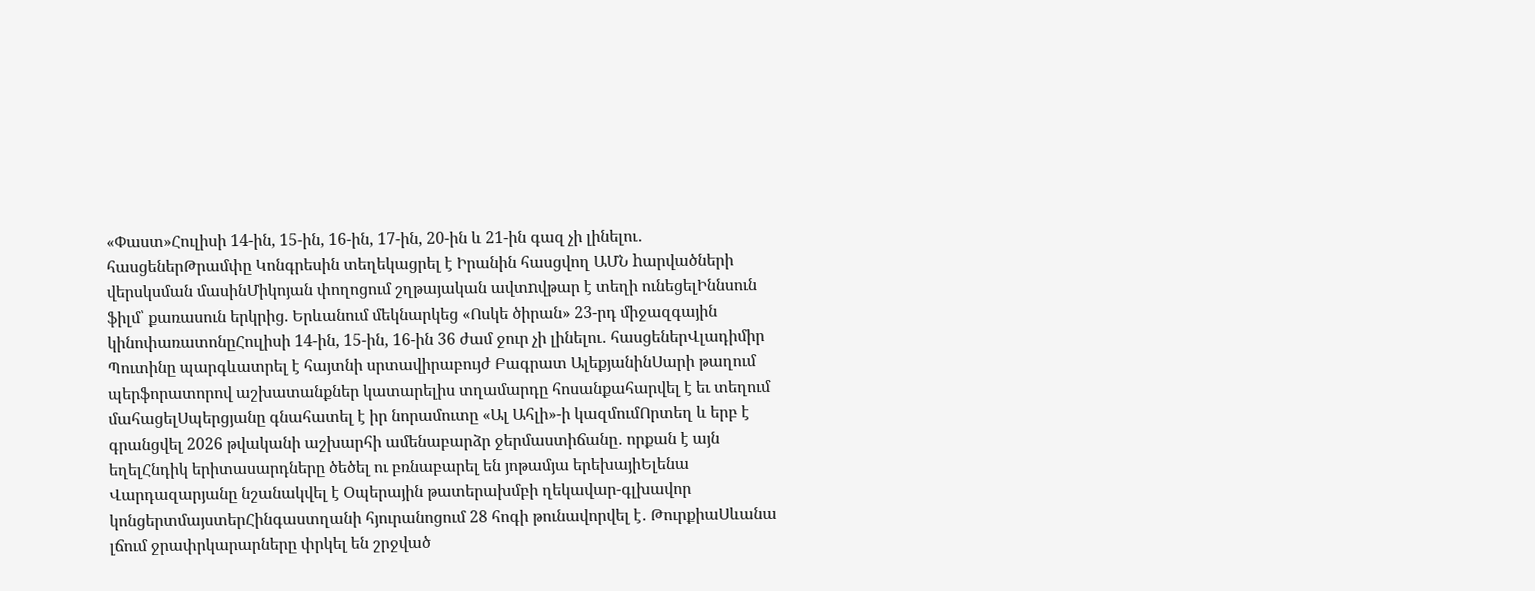«Փաստ»Հուլիսի 14-ին, 15-ին, 16-ին, 17-ին, 20-ին և 21-ին գազ չի լինելու․ հասցեներԹրամփը Կոնգրեսին տեղեկացրել է Իրանին հասցվող ԱՄՆ hարվածների վերսկսման մասինՄիկոյան փողոցում շղթայական ավտnվթար է տեղի ունեցելԻննսուն ֆիլմ՝ քառասուն երկրից. Երևանում մեկնարկեց «Ոսկե ծիրան» 23-րդ միջազգային կինոփառատոնըՀուլիսի 14-ին, 15-ին, 16-ին 36 ժամ ջուր չի լինելու․ հասցեներՎլադիմիր Պուտինը պարգևատրել է հայտնի սրտավիրաբույժ Բագրատ ԱլեքյանինՍարի թաղում պերֆորատորով աշխատանքներ կատարելիս տղամարդը հոսանքահարվել է եւ տեղում մահացելՍպերցյանը գնահատել է իր նորամուտը «Ալ Ահլի»-ի կազմումՈրտեղ և երբ է գրանցվել 2026 թվականի աշխարհի ամենաբարձր ջերմաստիճանը․ որքան է այն եղելՀնդիկ երիտասարդները ծեծել ու բռնաբարել են յոթամյա երեխայիԵլենա Վարդազարյանը նշանակվել է Օպերային թատերախմբի ղեկավար-գլխավոր կոնցերտմայստերՀինգաստղանի հյուրանոցում 28 հոգի թունավորվել է․ ԹուրքիաՍևանա լճում ջրափրկարարները փրկել են շրջված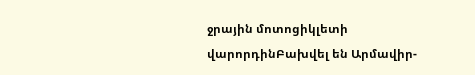ջրային մոտոցիկլետի վարորդինԲախվել են Արմավիր-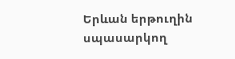Երևան երթուղին սպասարկող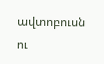ավտոբուսն ու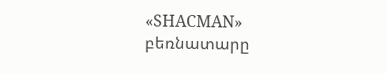«SHACMAN» բեռնատարը